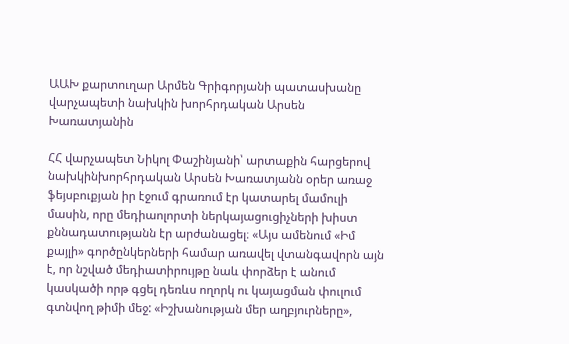ԱԱԽ քարտուղար Արմեն Գրիգորյանի պատասխանը վարչապետի նախկին խորհրդական Արսեն Խառատյանին

ՀՀ վարչապետ Նիկոլ Փաշինյանի՝ արտաքին հարցերով նախկինխորհրդական Արսեն Խառատյանն օրեր առաջ ֆեյսբուքյան իր էջում գրառում էր կատարել մամուլի մասին, որը մեդիաոլորտի ներկայացուցիչների խիստ քննադատությանն էր արժանացել։ «Այս ամենում «Իմ քայլի» գործընկերների համար առավել վտանգավորն այն է, որ նշված մեդիատիրույթը նաև փորձեր է անում կասկածի որթ գցել դեռևս ողորկ ու կայացման փուլում գտնվող թիմի մեջ: «Իշխանության մեր աղբյուրները»,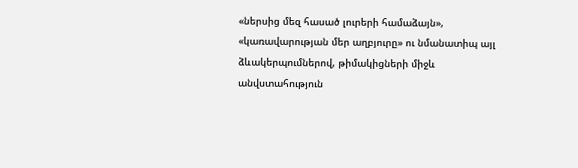«ներսից մեզ հասած լուրերի համաձայն», «կառավարության մեր աղբյուրը» ու նմանատիպ այլ ձևակերպումներով, թիմակիցների միջև անվստահություն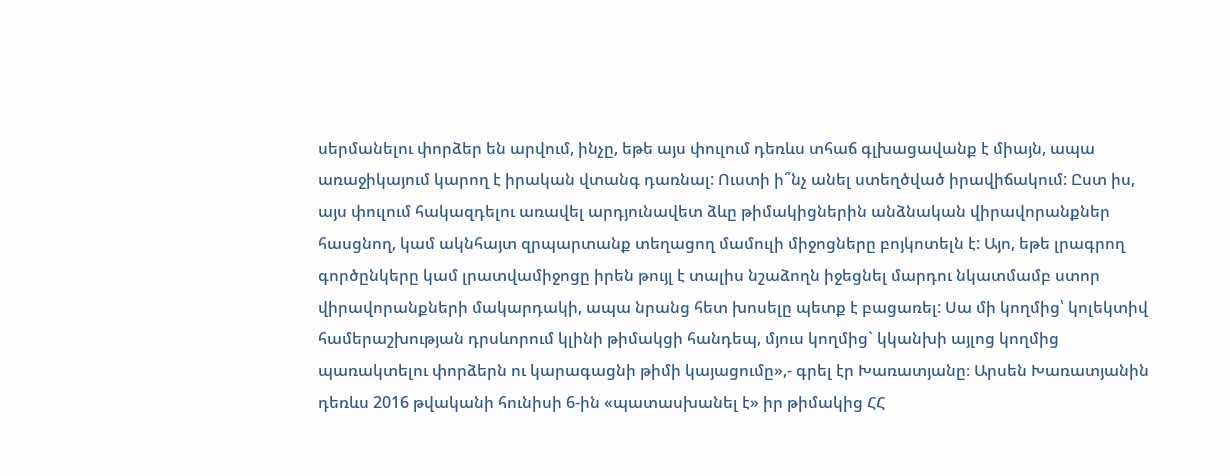սերմանելու փորձեր են արվում, ինչը, եթե այս փուլում դեռևս տհաճ գլխացավանք է միայն, ապա առաջիկայում կարող է իրական վտանգ դառնալ: Ուստի ի՞նչ անել ստեղծված իրավիճակում: Ըստ իս, այս փուլում հակազդելու առավել արդյունավետ ձևը թիմակիցներին անձնական վիրավորանքներ հասցնող, կամ ակնհայտ զրպարտանք տեղացող մամուլի միջոցները բոյկոտելն է: Այո, եթե լրագրող գործընկերը կամ լրատվամիջոցը իրեն թույլ է տալիս նշաձողն իջեցնել մարդու նկատմամբ ստոր վիրավորանքների մակարդակի, ապա նրանց հետ խոսելը պետք է բացառել: Սա մի կողմից՝ կոլեկտիվ համերաշխության դրսևորում կլինի թիմակցի հանդեպ, մյուս կողմից` կկանխի այլոց կողմից պառակտելու փորձերն ու կարագացնի թիմի կայացումը»,- գրել էր Խառատյանը։ Արսեն Խառատյանին դեռևս 2016 թվականի հունիսի 6-ին «պատասխանել է» իր թիմակից ՀՀ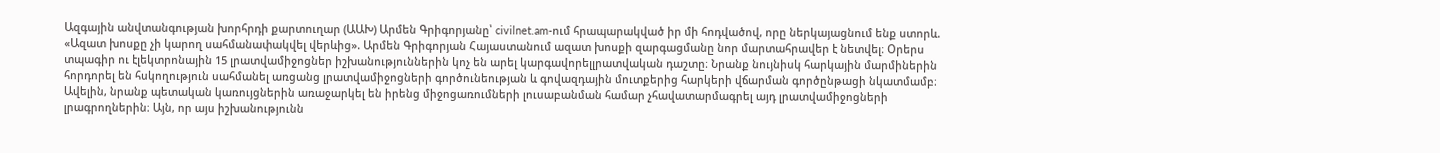Ազգային անվտանգության խորհրդի քարտուղար (ԱԱԽ) Արմեն Գրիգորյանը՝ civilnet.am-ում հրապարակված իր մի հոդվածով, որը ներկայացնում ենք ստորև. «Ազատ խոսքը չի կարող սահմանափակվել վերևից». Արմեն Գրիգորյան Հայաստանում ազատ խոսքի զարգացմանը նոր մարտահրավեր է նետվել։ Օրերս տպագիր ու էլեկտրոնային 15 լրատվամիջոցներ իշխանություններին կոչ են արել կարգավորելլրատվական դաշտը։ Նրանք նույնիսկ հարկային մարմիներին հորդորել են հսկողություն սահմանել առցանց լրատվամիջոցների գործունեության և գովազդային մուտքերից հարկերի վճարման գործընթացի նկատմամբ։ Ավելին, նրանք պետական կառույցներին առաջարկել են իրենց միջոցառումների լուսաբանման համար չհավատարմագրել այդ լրատվամիջոցների լրագրողներին։ Այն, որ այս իշխանությունն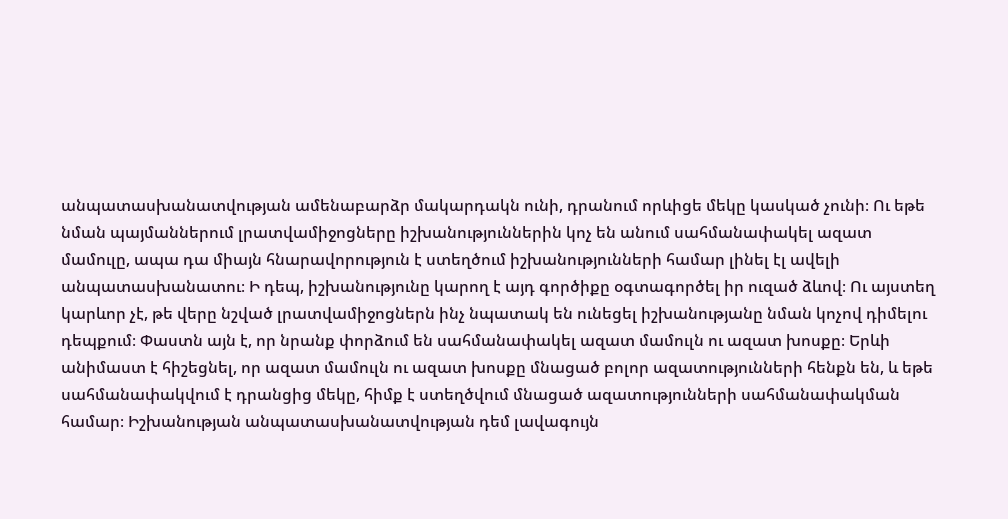անպատասխանատվության ամենաբարձր մակարդակն ունի, դրանում որևիցե մեկը կասկած չունի։ Ու եթե նման պայմաններում լրատվամիջոցները իշխանություններին կոչ են անում սահմանափակել ազատ մամուլը, ապա դա միայն հնարավորություն է ստեղծում իշխանությունների համար լինել էլ ավելի անպատասխանատու։ Ի դեպ, իշխանությունը կարող է այդ գործիքը օգտագործել իր ուզած ձևով։ Ու այստեղ կարևոր չէ, թե վերը նշված լրատվամիջոցներն ինչ նպատակ են ունեցել իշխանությանը նման կոչով դիմելու դեպքում։ Փաստն այն է, որ նրանք փորձում են սահմանափակել ազատ մամուլն ու ազատ խոսքը։ Երևի անիմաստ է հիշեցնել, որ ազատ մամուլն ու ազատ խոսքը մնացած բոլոր ազատությունների հենքն են, և եթե սահմանափակվում է դրանցից մեկը, հիմք է ստեղծվում մնացած ազատությունների սահմանափակման համար։ Իշխանության անպատասխանատվության դեմ լավագույն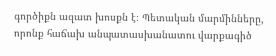գործիքն ազատ խոսքն է։ Պետական մարմինները, որոնք հաճախ անպատասխանատու վարքագիծ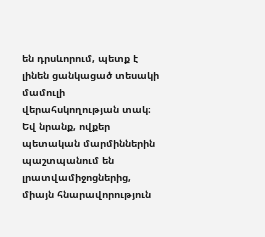են դրսևորում, պետք է լինեն ցանկացած տեսակի մամուլի վերահսկողության տակ։ Եվ նրանք, ովքեր պետական մարմիններին պաշտպանում են լրատվամիջոցներից, միայն հնարավորություն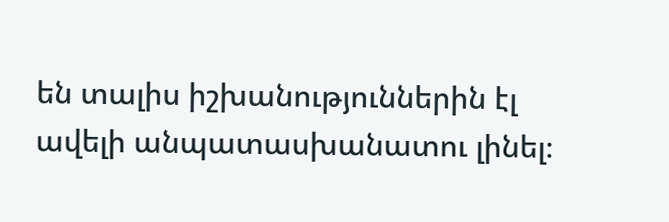են տալիս իշխանություններին էլ ավելի անպատասխանատու լինել։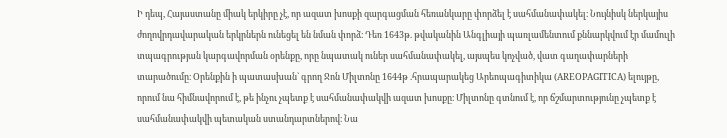Ի դեպ, Հայաստանը միակ երկիրը չէ, որ ազատ խոսքի զարգացման հեռանկարը փորձել է սահմանափակել։ Նույնիսկ ներկայիս ժողովրդավարական երկրներն ունեցել են նման փորձ։ Դեռ 1643թ. թվականին Անգլիայի պառլամենտում քննարկվում էր մամուլի տպագրության կարգավորման օրենքը, որը նպատակ ուներ սահմանափակել, այսպես կոչված, վատ գաղափարների տարածումը։ Օրենքին ի պատասխան` գրող Ջոն Միլտոնը 1644թ .հրապարակեց Արեոպագիտիկա (AREOPAGITICA) ելույթը, որում նա հիմնավորում է, թե ինչու չպետք է սահմանափակվի ազատ խոսքը։ Միլտոնը գտնում է, որ ճշմարտությունը չպետք է սահմանափակվի պետական ստանդարտներով։ Նա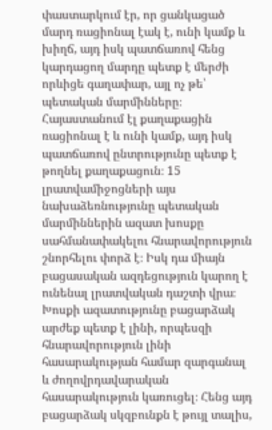փաստարկում էր, որ ցանկացած մարդ ռացիոնալ էակ է, ունի կամք և խիղճ, այդ իսկ պատճառով հենց կարդացող մարդը պետք է մերժի որևիցե գաղափար, այլ ոչ թե՝ պետական մարմինները։ Հայաստանում էլ քաղաքացին ռացիոնալ է և ունի կամք, այդ իսկ պատճառով ընտրությունը պետք է թողնել քաղաքացուն։ 15 լրատվամիջոցների այս նախաձեռնությունը պետական մարմիններին ազատ խոսքը սահմանափակելու հնարավորություն շնորհելու փորձ է։ Իսկ դա միայն բացասական ազդեցություն կարող է ունենալ լրատվական դաշտի վրա։ Խոսքի ազատությունը բացարձակ արժեք պետք է լինի, որպեսզի հնարավորություն լինի հասարակության համար զարգանալ և ժողովրդավարական հասարակություն կառուցել։ Հենց այդ բացարձակ սկզբունքն է թույլ տալիս,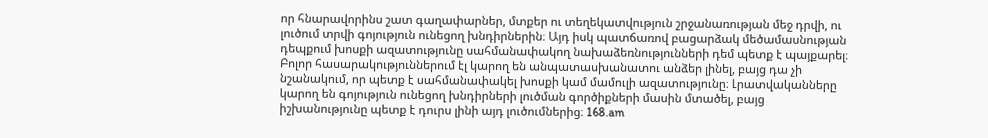որ հնարավորինս շատ գաղափարներ, մտքեր ու տեղեկատվություն շրջանառության մեջ դրվի, ու լուծում տրվի գոյություն ունեցող խնդիրներին։ Այդ իսկ պատճառով բացարձակ մեծամասնության դեպքում խոսքի ազատությունը սահմանափակող նախաձեռնությունների դեմ պետք է պայքարել։ Բոլոր հասարակություններում էլ կարող են անպատասխանատու անձեր լինել, բայց դա չի նշանակում, որ պետք է սահմանափակել խոսքի կամ մամուլի ազատությունը։ Լրատվականները կարող են գոյություն ունեցող խնդիրների լուծման գործիքների մասին մտածել, բայց իշխանությունը պետք է դուրս լինի այդ լուծումներից։ 168.am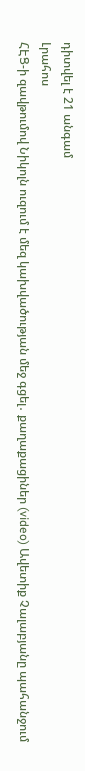դիտվել է 21 անգամ
Լրահոս
ՀԷՑ-ի զավթումով Նիկոլն ուզում է մեզ կախվածության մեջ գցել․ քաղաքացիներ (video) Ավետիք Չալաբյանը պահանջում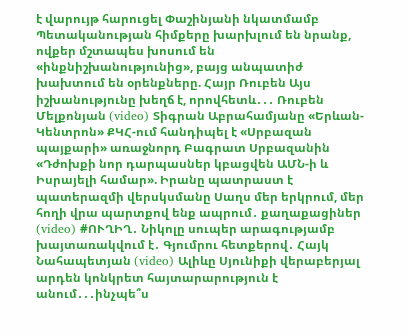է վարույթ հարուցել Փաշինյանի նկատմամբ Պետականության հիմքերը խարխլում են նրանք, ովքեր մշտապես խոսում են «ինքնիշխանությունից», բայց անպատիժ խախտում են օրենքները. Հայր Ռուբեն Այս իշխանությունը խեղճ է, որովհետև․․․ Ռուբեն Մելքոնյան (video) Տիգրան Աբրահամյանը «Երևան-Կենտրոն» ՔԿՀ-ում հանդիպել է «Սրբազան պայքարի» առաջնորդ Բագրատ Սրբազանին «Դժոխքի նոր դարպասներ կբացվեն ԱՄՆ-ի և Իսրայելի համար». Իրանը պատրաստ է պատերազմի վերսկսմանը Սաղս մեր երկրում, մեր հողի վրա պարտքով ենք ապրում․ քաղաքացիներ (video) #ՈՒՂԻՂ․ Նիկոլը սուպեր արագությամբ խայտառակվում է․ Գյումրու հետքերով․ Հայկ Նահապետյան (video) Ալիևը Սյունիքի վերաբերյալ արդեն կոնկրետ հայտարարություն է անում․․․ինչպե՞ս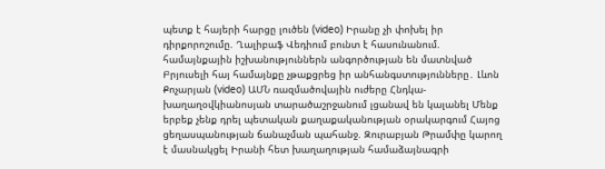պետք է հայերի հարցը լուծեն (video) Իրանը չի փոխել իր դիրքորոշումը. Ղալիբաֆ Վեդիում բունտ է հասունանում. համայնքային իշխանություններն անգործության են մատնված Բրյուսելի հայ համայնքը չթաքցրեց իր անհանգստությունները․ Լևոն Քոչարյան (video) ԱՄՆ ռազմածովային ուժերը Հնդկա-խաղաղօվկիանոսյան տարածաշրջանում լցանավ են կալանել Մենք երբեք չենք դրել պետական քաղաքականության օրակարգում Հայոց ցեղասպանության ճանաչման պահանջ. Զուրաբյան Թրամփը կարող է մասնակցել Իրանի հետ խաղաղության համաձայնագրի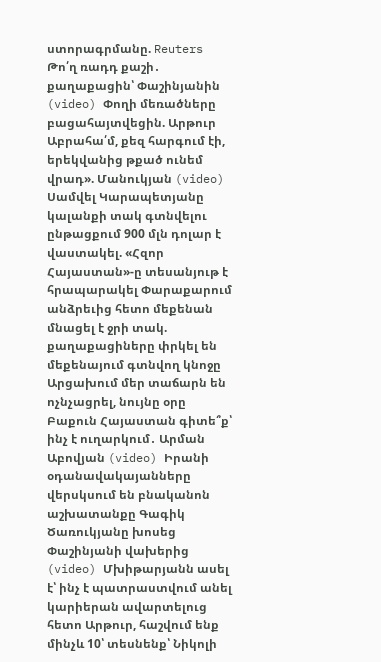ստորագրմանը. Reuters Թո՛ղ ռադդ քաշի․ քաղաքացին՝ Փաշինյանին (video) Փողի մեռածները բացահայտվեցին. Արթուր Աբրահա՛մ, քեզ հարգում էի, երեկվանից թքած ունեմ վրադ». Մանուկյան (video) Սամվել Կարապետյանը կալանքի տակ գտնվելու ընթացքում 900 մլն դոլար է վաստակել. «Հզոր Հայաստան»-ը տեսանյութ է հրապարակել Փարաքարում անձրեւից հետո մեքենան մնացել է ջրի տակ. քաղաքացիները փրկել են մեքենայում գտնվող կնոջը Արցախում մեր տաճարն են ոչնչացրել, նույնը օրը Բաքուն Հայաստան գիտե՞ք՝ ինչ է ուղարկում․ Արման Աբովյան (video) Իրանի օդանավակայանները վերսկսում են բնականոն աշխատանքը Գագիկ Ծառուկյանը խոսեց Փաշինյանի վախերից (video) Մխիթարյանն ասել է՝ ինչ է պատրաստվում անել կարիերան ավարտելուց հետո Արթուր, հաշվում ենք մինչև 10՝ տեսնենք՝ Նիկոլի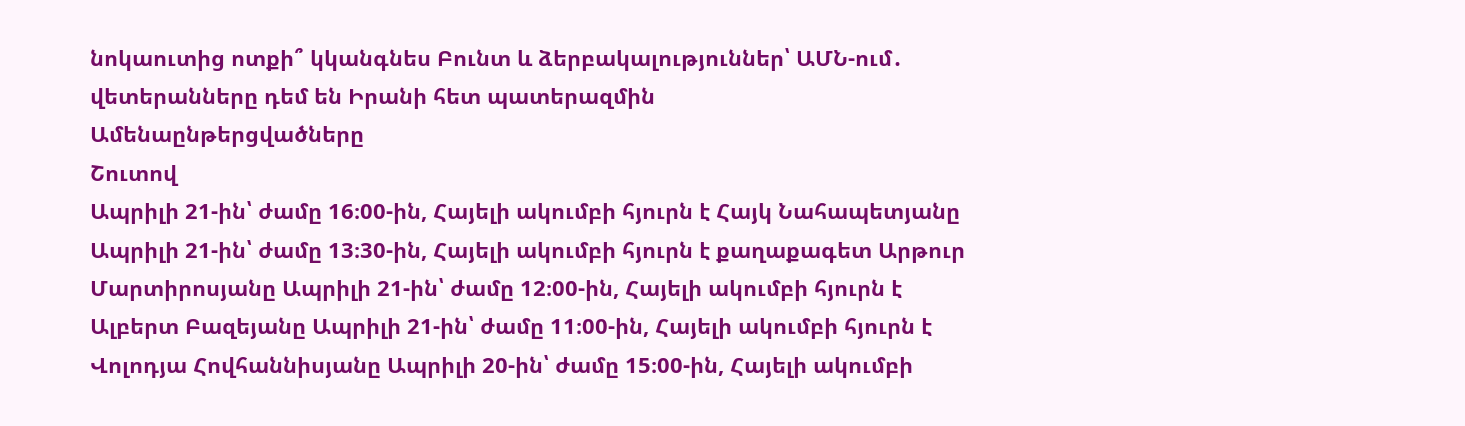նոկաուտից ոտքի՞ կկանգնես Բունտ և ձերբակալություններ՝ ԱՄՆ-ում․ վետերանները դեմ են Իրանի հետ պատերազմին
Ամենաընթերցվածները
Շուտով
Ապրիլի 21-ին՝ ժամը 16։00-ին, Հայելի ակումբի հյուրն է Հայկ Նահապետյանը Ապրիլի 21-ին՝ ժամը 13։30-ին, Հայելի ակումբի հյուրն է քաղաքագետ Արթուր Մարտիրոսյանը Ապրիլի 21-ին՝ ժամը 12։00-ին, Հայելի ակումբի հյուրն է Ալբերտ Բազեյանը Ապրիլի 21-ին՝ ժամը 11։00-ին, Հայելի ակումբի հյուրն է Վոլոդյա Հովհաննիսյանը Ապրիլի 20-ին՝ ժամը 15։00-ին, Հայելի ակումբի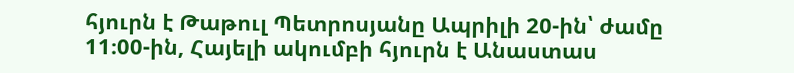հյուրն է Թաթուլ Պետրոսյանը Ապրիլի 20-ին՝ ժամը 11։00-ին, Հայելի ակումբի հյուրն է Անաստաս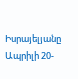Իսրայելյանը Ապրիլի 20-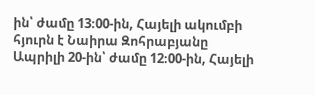ին՝ ժամը 13։00-ին, Հայելի ակումբի հյուրն է Նաիրա Զոհրաբյանը Ապրիլի 20-ին՝ ժամը 12։00-ին, Հայելի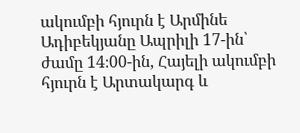ակումբի հյուրն է Արմինե Ադիբեկյանը Ապրիլի 17-ին՝ ժամը 14։00-ին, Հայելի ակումբի հյուրն է Արտակարգ և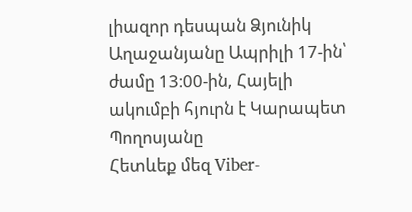լիազոր դեսպան Ձյունիկ Աղաջանյանը Ապրիլի 17-ին՝ ժամը 13։00-ին, Հայելի ակումբի հյուրն է Կարապետ Պողոսյանը
Հետևեք մեզ Viber-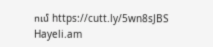ում https://cutt.ly/5wn8sJBS
Hayeli.am